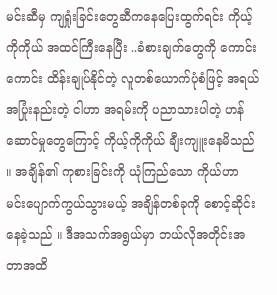မင်းဆီမှ ကျရှုံးခြင်းတွေဆီကနေပြေးထွက်ရင်း ကိုယ့်ကိုကိုယ် အထင်ကြီးနေပြီး ..ခံစားချက်တွေကို ကောင်းကောင်း ထိန်းချုပ်နိုင်တဲ့ လူတစ်ယောက်ပုံစံဖြင့် အရယ်အပြုံးနည်းတဲ့ ငါဟာ အရမ်းကို ပညာသားပါတဲ့ ဟန်ဆောင်မှုတွေကြောင့် ကိုယ့်ကိုကိုယ် ချီးကျူးနေမိသည် ။ အချိန်၏ ကုစားခြင်းကို ယုံကြည်သော ကိုယ်ဟာ မင်းပျောက်ကွယ်သွားမယ့် အချိန်တစ်ခုကို စောင့်ဆိုင်းနေခဲ့သည် ။ ဒီအသက်အရွယ်မှာ ဘယ်လိုအတိုင်းအတာအထိ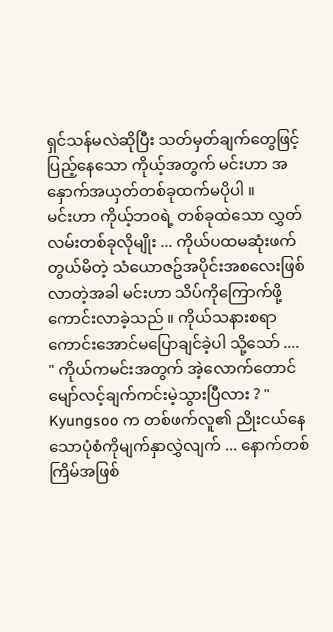ရှင်သန်မလဲဆိုပြီး သတ်မှတ်ချက်တွေဖြင့်ပြည့်နေသော ကိုယ့်အတွက် မင်းဟာ အနှောက်အယှတ်တစ်ခုထက်မပိုပါ ။
မင်းဟာ ကိုယ့်ဘ၀ရဲ့ တစ်ခုထဲသော လွှတ်လမ်းတစ်ခုလိုမျိုး ... ကိုယ်ပထမဆုံးဖက်တွယ်မိတဲ့ သံယောဇဥ်အပိုင်းအစလေးဖြစ်လာတဲ့အခါ မင်းဟာ သိပ်ကိုကြောက်ဖို့ကောင်းလာခဲ့သည် ။ ကိုယ်သနားစရာကောင်းအောင်မပြောချင်ခဲ့ပါ သို့သော် ....
" ကိုယ်ကမင်းအတွက် အဲ့လောက်တောင် မျော်လင့်ချက်ကင်းမဲ့သွားပြီလား ? "
Kyungsoo က တစ်ဖက်လူ၏ ညိုးငယ်နေသောပုံစံကိုမျက်နှာလွှဲလျက် ... နောက်တစ်ကြိမ်အဖြစ်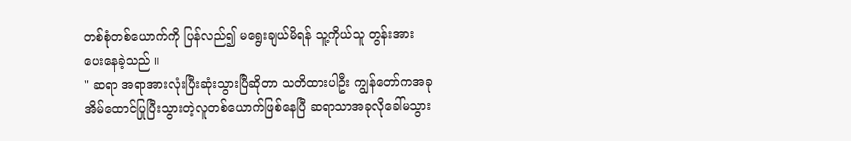တစ်စုံတစ်ယောက်ကို ပြန်လည်၍ မရွေးချယ်မိရန် သူ့ကိုယ်သူ တွန်းအားပေးနေခဲ့သည် ။
" ဆရာ အရာအားလုံးပြီးဆုံးသွားပြီဆိုတာ သတိထားပါဦး ကျွန်တော်ကအခု အိမ်ထောင်ပြုပြီးသွားတဲ့လူတစ်ယောက်ဖြစ်နေပြီ ဆရာသာအခုလိုခေါ်မသွား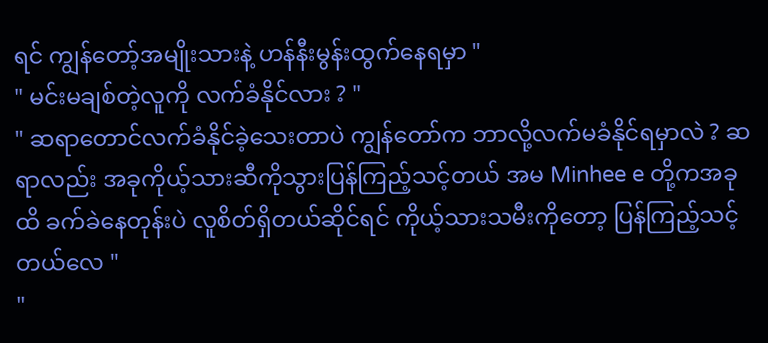ရင် ကျွန်တော့်အမျိုးသားနဲ့ ဟန်နီးမွန်းထွက်နေရမှာ "
" မင်းမချစ်တဲ့လူကို လက်ခံနိုင်လား ? "
" ဆရာတောင်လက်ခံနိုင်ခဲ့သေးတာပဲ ကျွန်တော်က ဘာလို့လက်မခံနိုင်ရမှာလဲ ? ဆရာလည်း အခုကိုယ့်သားဆီကိုသွားပြန်ကြည့်သင့်တယ် အမ Minhee e တို့ကအခုထိ ခက်ခဲနေတုန်းပဲ လူစိတ်ရှိတယ်ဆိုင်ရင် ကိုယ့်သားသမီးကိုတော့ ပြန်ကြည့်သင့်တယ်လေ "
"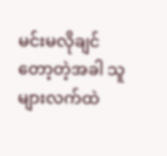မင်းမလိုချင်တော့တဲ့အခါ သူများလက်ထဲ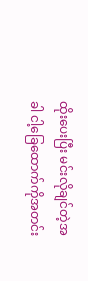ထိုးပေးပြီး မင်းလိုချင်တဲ့အခါ ငါ့ခြေထောက်ကိုအတင်း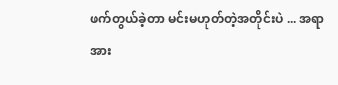ဖက်တွယ်ခဲ့တာ မင်းမဟုတ်တဲ့အတိုင်းပဲ ... အရာအား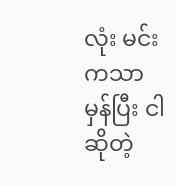လုံး မင်းကသာမှန်ပြီး ငါဆိုတဲ့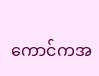ကောင်ကအ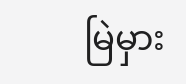မြဲမှား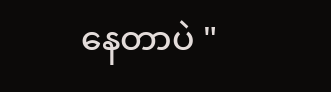နေတာပဲ "